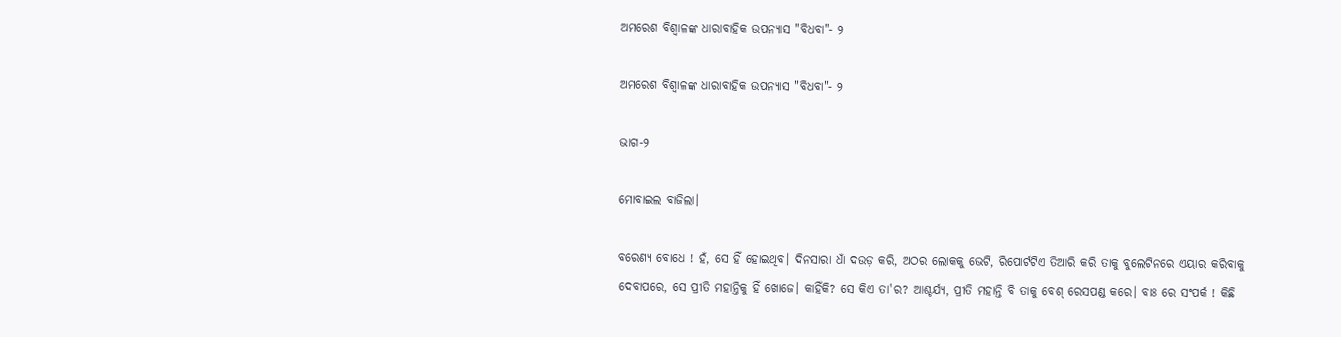ଅମରେଶ ବିଶ୍ଵାଳଙ୍କ ଧାରାବାହିକ ଉପନ୍ୟାସ "ବିଧବା"- ୨

ଅମରେଶ ବିଶ୍ଵାଳଙ୍କ ଧାରାବାହିକ ଉପନ୍ୟାସ "ବିଧବା"- ୨

ଭାଗ-୨

ମୋବାଇଲ‌ ବାଜିଲା।

ବରେଣ୍ୟ ବୋଧେ ! ହଁ, ସେ ହିଁ ହୋଇଥିବ। ଦିନସାରା ଧାଁ ଦଉଡ଼ କରି, ଅଠର ଲୋକକୁ ଭେଟି, ରିପୋର୍ଟଟିଏ ତିଆରି କରି ତାକୁ ବୁଲେଟିନରେ ଏୟାର କରିବାକୁ ଦେବାପରେ, ସେ ପ୍ରୀତି ମହାନ୍ତିକୁ ହିଁ ଖୋଜେ। କାହିଁକି? ସେ କିଏ ତା'ର? ଆଶ୍ଚର୍ଯ୍ୟ, ପ୍ରୀତି ମହାନ୍ତି ବି ତାକୁ ବେଶ୍ ରେସପଣ୍ଡ କରେ। ବାଃ ରେ ସଂପର୍କ ! କିଛି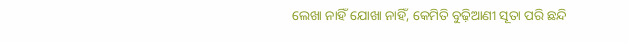ଲେଖା ନାହିଁ ଯୋଖା ନାହିଁ, କେମିତି ବୁଢ଼ିଆଣୀ ସୂତା ପରି ଛନ୍ଦି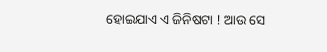ହୋଇଯାଏ ଏ ଜିନିଷଟା ! ଆଉ ସେ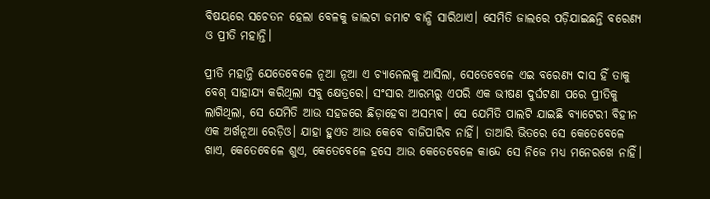ବିଷୟରେ ସଚେତନ ହେଲା ବେଳକୁ ଜାଲଟା ଜମାଟ ବାନ୍ଧି ସାରିଥାଏ। ସେମିତି ଜାଲରେ ପଡ଼ିଯାଇଛନ୍ତି ବରେଣ୍ୟ ଓ ପ୍ରୀତି ମହାନ୍ତି।

ପ୍ରୀତି ମହାନ୍ତି ଯେତେବେଳେ ନୂଆ ନୂଆ ଏ ଚ୍ୟାନେଲକୁ ଆସିଲା, ସେତେବେଳେ ଏଇ ବରେଣ୍ୟ ଦାସ ହିଁ ତାକୁ ବେଶ୍ ସାହାଯ୍ୟ କରିଥିଲା ସବୁ କ୍ଷେତ୍ରରେ। ସଂସାର ଆରମ୍ଭରୁ ଏପରି ଏକ ଭୀଷଣ ଦୁର୍ଘଟଣା ପରେ ପ୍ରୀତିକୁ ଲାଗିଥିଲା, ସେ ଯେମିତି ଆଉ ସହଜରେ ଛିଡ଼ାହେବା ଅସମ୍ଭବ। ସେ ଯେମିତି ପାଲଟି ଯାଇଛି ବ୍ୟାଟେରୀ ବିହୀନ ଏକ ଅର୍ଖନୂଆ ରେଡ଼ିଓ। ଯାହା ହୁଏତ ଆଉ କେବେ ବାଜିପାରିବ ନାହିଁ। ତାଆରି ଭିତରେ ସେ କେତେବେଳେ ଖାଏ, କେତେବେଳେ ଶୁଏ, କେତେବେଳେ ହସେ ଆଉ କେତେବେଳେ କାନ୍ଦେ ସେ ନିଜେ ମଧ୍ୟ ମନେରଖେ ନାହିଁ।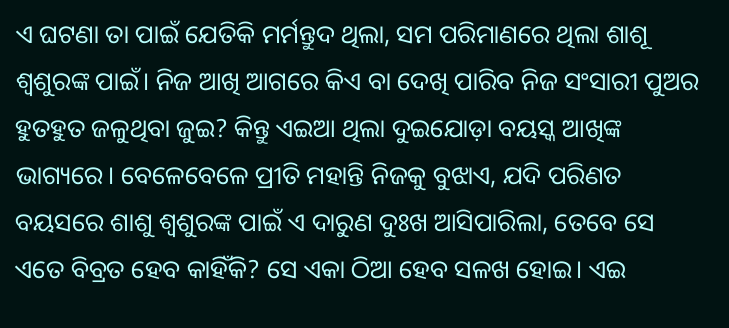ଏ ଘଟଣା ତା ପାଇଁ ଯେତିକି ମର୍ମନ୍ତୁଦ ଥିଲା, ସମ ପରିମାଣରେ ଥିଲା ଶାଶୂ ଶ୍ୱଶୁରଙ୍କ ପାଇଁ। ନିଜ ଆଖି ଆଗରେ କିଏ ବା ଦେଖି ପାରିବ ନିଜ ସଂସାରୀ ପୁଅର ହୁତହୁତ‌ ଜଳୁଥିବା ଜୁଇ? କିନ୍ତୁ ଏଇଆ ଥିଲା ଦୁଇଯୋଡ଼ା ବୟସ୍କ ଆଖିଙ୍କ ଭାଗ୍ୟରେ। ବେଳେବେଳେ ପ୍ରୀତି ମହାନ୍ତି ନିଜକୁ ବୁଝାଏ, ଯଦି ପରିଣତ ବୟସରେ ଶାଶୁ ଶ୍ୱଶୁରଙ୍କ ପାଇଁ ଏ ଦାରୁଣ ଦୁଃଖ ଆସିପାରିଲା, ତେବେ ସେ ଏତେ ବିବ୍ରତ ହେବ କାହିଁକି? ସେ ଏକା ଠିଆ ହେବ ସଳଖ ହୋଇ। ଏଇ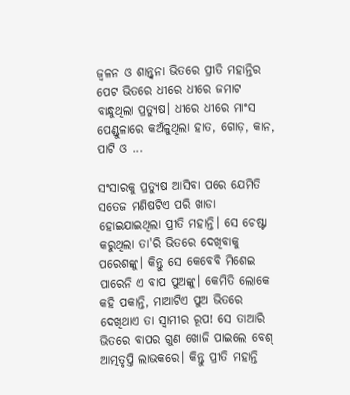ଜ୍ୱଳନ ଓ ଶାନ୍ତ୍ୱନା ଭିତରେ ପ୍ରୀତି ମହାନ୍ତିର ପେଟ ଭିତରେ ଧୀରେ ଧୀରେ ଜମାଟ ବାନ୍ଧୁଥିଲା ପ୍ରତ୍ୟୁଷ। ଧୀରେ ଧୀରେ ମାଂସ ପେଣ୍ଡୁଳାରେ କଅଁଳୁଥିଲା ହାତ, ଗୋଡ଼, କାନ, ପାଟି ଓ ...

ସଂସାରକୁ ପ୍ରତ୍ୟୁଷ ଆସିବା ପରେ ଯେମିତି ସତେଜ ମଣିଷଟିଏ ପରି ଖାଡା ହୋଇଯାଇଥିଲା ପ୍ରୀତି ମହାନ୍ତି। ସେ ଚେଷ୍ଟା କରୁଥିଲା ତା'ରି ଭିତରେ ଦେଖିବାକୁ ପରେଶଙ୍କୁ। କିନ୍ତୁ ସେ କେବେବି ମିଶେଇ ପାରେନି ଏ ବାପ ପୁଅଙ୍କୁ। କେମିତି ଲୋକେ କହି ପକାନ୍ତି, ମାଆଟିଏ ପୁଅ ଭିତରେ ଦେଖିଥାଏ ତା ସ୍ୱାମୀର ରୂପ! ସେ ତାଆରି ଭିତରେ ବାପର ଗୁଣ ଖୋଜି ପାଇଲେ ବେଶ୍ ଆତ୍ମତୃପ୍ତି ଲାଭକରେ। କିନ୍ତୁ ପ୍ରୀତି ମହାନ୍ତି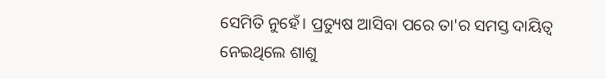ସେମିତି ନୁହେଁ। ପ୍ରତ୍ୟୁଷ ଆସିବା ପରେ ତା'ର ସମସ୍ତ ଦାୟିତ୍ୱ ନେଇଥିଲେ ଶାଶୁ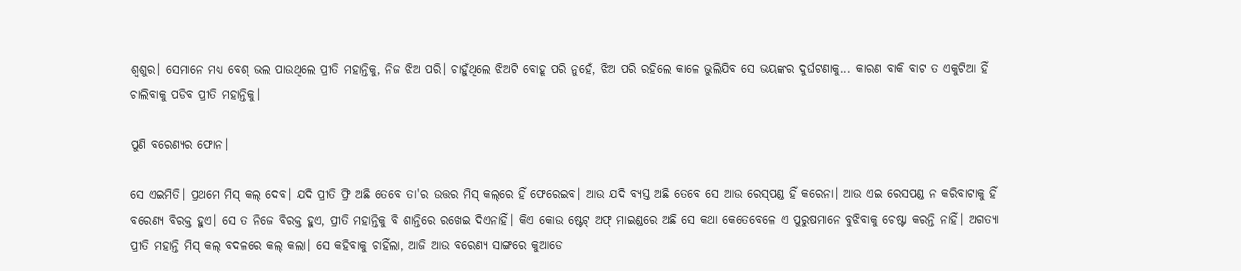ଶ୍ୱଶୁର। ସେମାନେ ମଧ୍ୟ ବେଶ୍ ଭଲ ପାଉଥିଲେ ପ୍ରୀତି ମହାନ୍ତିକୁ, ନିଜ ଝିଅ ପରି। ଚାହୁଁଥିଲେ ଝିଅଟି ବୋହୂ ପରି ନୁହେଁ, ଝିଅ ପରି ରହିଲେ କାଳେ ଭୁଲିଯିବ ସେ ଭୟଙ୍କର ଦୁର୍ଘଟଣାକୁ... କାରଣ ବାକି ବାଟ ତ ଏକୁଟିଆ ହିଁ ଚାଲିବାକୁ ପଡିବ ପ୍ରୀତି ମହାନ୍ତିକୁ।

ପୁଣି ବରେଣ୍ୟର ଫୋନ‌।

ସେ ଏଇମିତି। ପ୍ରଥମେ ମିସ୍ କଲ୍ ଦେବ। ଯଦି ପ୍ରୀତି ଫ୍ରି ଅଛି ତେବେ ତା'ର ଉତ୍ତର ମିସ୍ କଲ୍‌ରେ ହିଁ ଫେରେଇବ। ଆଉ ଯଦି ବ୍ୟସ୍ତ ଅଛି ତେବେ ସେ ଆଉ ରେସ୍‌ପଣ୍ଡ ହିଁ କରେନା। ଆଉ ଏଇ ରେସପଣ୍ଡ ନ କରିବାଟାକୁ ହିଁ ବରେଣ୍ୟ ବିରକ୍ତ ହୁଏ। ସେ ତ ନିଜେ ବିରକ୍ତ ହୁଏ, ପ୍ରୀତି ମହାନ୍ତିକୁ ବି ଶାନ୍ତିରେ ରଖେଇ ଦିଏନାହିଁ। କିଏ କୋଉ ଷ୍ଟେଟ୍ ଅଫ୍ ମାଇଣ୍ଡରେ ଅଛି ସେ କଥା କେତେବେଳେ ଏ ପୁରୁଷମାନେ ବୁଝିବାକୁ ଚେଷ୍ଟା କରନ୍ତି ନାହିଁ। ଅଗତ୍ୟା ପ୍ରୀତି ମହାନ୍ତି ମିସ୍ କଲ୍‌ ବଦଳରେ କଲ୍ କଲା। ସେ କହିବାକୁ ଚାହିଁଲା, ଆଜି ଆଉ ବରେଣ୍ୟ ସାଙ୍ଗରେ କୁଆଡେ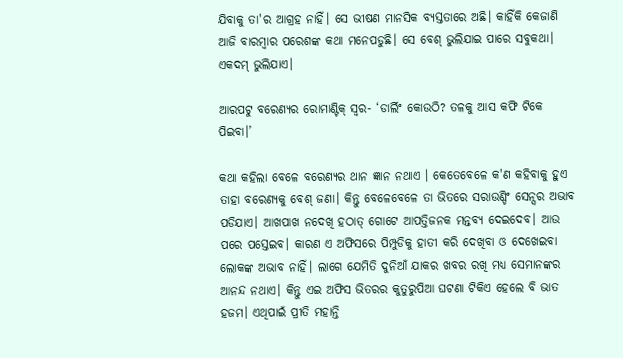ଯିବାକୁ ତା'ର ଆଗ୍ରହ ନାହିଁ। ସେ ଭୀଷଣ ମାନସିକ ବ୍ୟସ୍ତତାରେ ଅଛି। କାହିଁକି କେଜାଣି ଆଜି ବାରମ୍ୱାର ପରେଶଙ୍କ କଥା ମନେପଡୁଛି। ସେ ବେଶ୍ ଭୁଲିଯାଇ ପାରେ ସବୁକଥା। ଏକଦମ୍ ଭୁଲିଯାଏ।

ଆରପଟୁ ବରେଣ୍ୟର ରୋମାଣ୍ଟିକ୍ ସ୍ୱର- ‘ଡାର୍ଲିଂ କୋଉଠି? ତଳକୁ ଆସ କଫି ଟିକେ ପିଇବା।’

କଥା କହିଲା ବେଳେ ବରେଣ୍ୟର ଥାନ ଜ୍ଞାନ ନଥାଏ । କେତେବେଳେ କ'ଣ କହିବାକୁ ହୁଏ ତାହା ବରେଣ୍ୟକୁ ବେଶ୍ ଜଣା। କିନ୍ତୁ ବେଳେବେଳେ ତା ଭିତରେ ସରାଉଣ୍ଡିଂ ସେନ୍ସର ଅଭାବ ପଡିଯାଏ। ଆଖପାଖ ନଦେଖି ହଠାତ୍ ଗୋଟେ ଆପତ୍ତିଜନକ ମନ୍ତବ୍ୟ ଦେଇଦେବ। ଆଉ ପରେ ପସ୍ତେଇବ। କାରଣ ଏ ଅଫିସରେ ପିମ୍ପୁଡିକୁ ହାତୀ କରି ଦେଖିବା ଓ ଦେଖେଇବା ଲୋକଙ୍କ ଅଭାବ ନାହିଁ। ଲାଗେ ଯେମିତି ଦୁନିଆଁ ଯାକର ଖବର ରଖି ମଧ୍ୟ ସେମାନଙ୍କର ଆନନ୍ଦ ନଥାଏ। କିନ୍ତୁ ଏଇ ଅଫିସ ଭିତରର କୁତୁରୁପିଆ ଘଟଣା ଟିକିଏ ହେଲେ ବି ଭାତ ହଜମ। ଏଥିପାଇଁ ପ୍ରୀତି ମହାନ୍ତି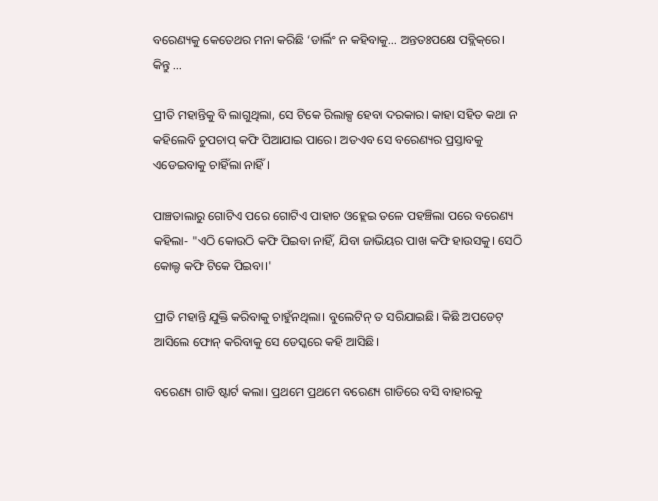ବରେଣ୍ୟକୁ କେତେଥର ମନା କରିଛି ‘ଡାର୍ଲିଂ ନ କହିବାକୁ... ଅନ୍ତତଃପକ୍ଷେ ପବ୍ଲିକ୍‌ରେ। କିନ୍ତୁ ...

ପ୍ରୀତି ମହାନ୍ତିକୁ ବି ଲାଗୁଥିଲା, ସେ ଟିକେ ରିଲାକ୍ସ ହେବା ଦରକାର। କାହା ସହିତ କଥା ନ କହିଲେବି ଚୁପଚାପ୍ କଫି ପିଆଯାଇ ପାରେ। ଅତଏବ ସେ ବରେଣ୍ୟର ପ୍ରସ୍ତାବକୁ ଏଡେଇବାକୁ ଚାହିଁଲା ନାହିଁ।

ପାଞ୍ଚତାଲାରୁ ଗୋଟିଏ ପରେ ଗୋଟିଏ ପାହାଚ ଓହ୍ଲେଇ ତଳେ ପହଞ୍ଚିଲା ପରେ ବରେଣ୍ୟ କହିଲା- "ଏଠି କୋଉଠି କଫି ପିଇବା ନାହିଁ, ଯିବା ଜାଭିୟର ପାଖ କଫି ହାଉସକୁ। ସେଠି କୋଲ୍ଡ କଫି ଟିକେ ପିଇବା।'

ପ୍ରୀତି ମହାନ୍ତି ଯୁକ୍ତି କରିବାକୁ ଚାହୁଁନଥିଲା। ବୁଲେଟିନ୍ ତ ସରିଯାଇଛି। କିଛି ଅପଡେଟ୍ ଆସିଲେ ଫୋନ୍ କରିବାକୁ ସେ ଡେସ୍କରେ କହି ଆସିଛି।

ବରେଣ୍ୟ ଗାଡି ଷ୍ଟାର୍ଟ କଲା। ପ୍ରଥମେ ପ୍ରଥମେ ବରେଣ୍ୟ ଗାଡିରେ ବସି ବାହାରକୁ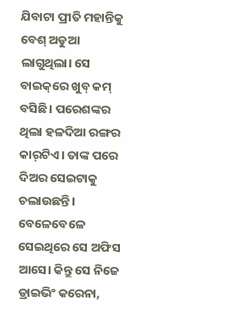ଯିବାଟା ପ୍ରୀତି ମହାନ୍ତିକୁ ବେଶ୍ ଅଡୁଆ ଲାଗୁଥିଲା। ସେ ବାଇକ୍‌ରେ ଖୁବ୍ କମ୍ ବସିଛି। ପରେଶଙ୍କର ଥିଲା ହଳଦିଆ ରଙ୍ଗର କାର୍‌ଟିଏ। ତାଙ୍କ ପରେ ଦିଅର ସେଇଟାକୁ ଚଲାଉଛନ୍ତି। ବେଳେବେଳେ ସେଇଥିରେ ସେ ଅଫିସ‌ ଆସେ। କିନ୍ତୁ ସେ ନିଜେ ଡ୍ରାଇଭିଂ କରେନା,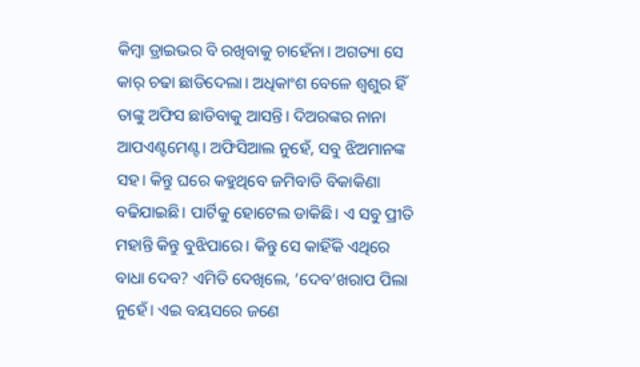କିମ୍ୱା ଡ୍ରାଇଭର ବି ରଖିବାକୁ ଚାହେଁନା। ଅଗତ୍ୟା ସେ କାର୍ ଚଢା ଛାଡିଦେଲା। ଅଧିକାଂଶ ବେଳେ ଶ୍ୱଶୁର ହିଁ ତାଙ୍କୁ ଅଫିସ ଛାଡିବାକୁ ଆସନ୍ତି। ଦିଅରଙ୍କର ନାନା ଆପଏଣ୍ଟମେଣ୍ଟ। ଅଫିସିଆଲ ନୁହେଁ, ସବୁ ଝିଅମାନଙ୍କ ସହ। କିନ୍ତୁ ଘରେ କହୁଥିବେ ଜମିବାଡି ବିକାକିଣା ବଢିଯାଇଛି। ପାର୍ଟିକୁ ହୋଟେଲ‌ ଡାକିଛି। ଏ ସବୁ ପ୍ରୀତି ମହାନ୍ତି କିନ୍ତୁ ବୁଝିପାରେ। କିନ୍ତୁ ସେ କାହିଁକି ଏଥିରେ ବାଧା ଦେବ? ଏମିତି ଦେଖିଲେ, ‘ଦେବ’ଖରାପ ପିଲା ନୁହେଁ। ଏଇ ବୟସରେ ଜଣେ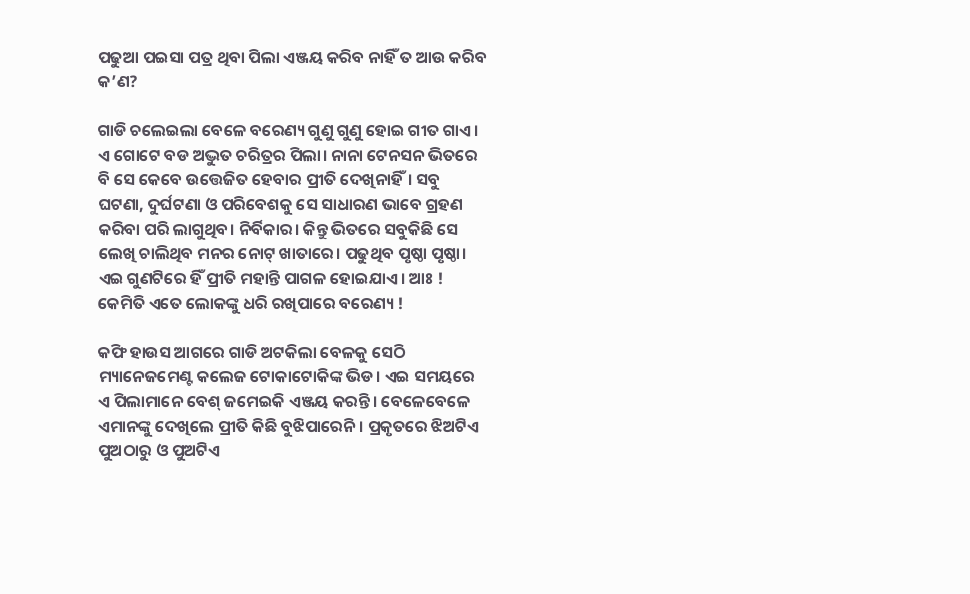ପଢୁଆ ପଇସା ପତ୍ର ଥିବା ପିଲା ଏଞ୍ଜୟ କରିବ ନାହିଁ ତ ଆଉ କରିବ କ’ଣ?

ଗାଡି ଚଲେଇଲା ବେଳେ ବରେଣ୍ୟ ଗୁଣୁ ଗୁଣୁ ହୋଇ ଗୀତ ଗାଏ । ଏ ଗୋଟେ ବଡ ଅଦ୍ଭୁତ ଚରିତ୍ରର ପିଲା। ନାନା ଟେନସନ ଭିତରେ ବି ସେ କେବେ ଉତ୍ତେଜିତ ହେବାର ପ୍ରୀତି ଦେଖିନାହିଁ। ସବୁ ଘଟଣା, ଦୁର୍ଘଟଣା ଓ ପରିବେଶକୁ ସେ ସାଧାରଣ ଭାବେ ଗ୍ରହଣ କରିବା ପରି ଲାଗୁଥିବ। ନିର୍ବିକାର। କିନ୍ତୁ ଭିତରେ ସବୁକିଛି ସେ ଲେଖି ଚାଲିଥିବ ମନର ନୋଟ୍ ଖାତାରେ। ପଢୁଥିବ ପୃଷ୍ଠା ପୃଷ୍ଠା। ଏଇ ଗୁଣଟିରେ ହିଁ ପ୍ରୀତି ମହାନ୍ତି ପାଗଳ ହୋଇଯାଏ। ଆଃ ! କେମିତି ଏତେ ଲୋକଙ୍କୁ ଧରି ରଖିପାରେ ବରେଣ୍ୟ !

କଫି ହାଉସ‌ ଆଗରେ ଗାଡି ଅଟକିଲା ବେଳକୁ ସେଠି ମ୍ୟାନେଜମେଣ୍ଟ କଲେଜ ଟୋକାଟୋକିଙ୍କ ଭିଡ। ଏଇ ସମୟରେ ଏ ପିଲାମାନେ ବେଶ୍ ଜମେଇକି ଏଞ୍ଜୟ କରନ୍ତି। ବେଳେବେଳେ ଏମାନଙ୍କୁ ଦେଖିଲେ ପ୍ରୀତି କିଛି ବୁଝିପାରେନି। ପ୍ରକୃତରେ ଝିଅଟିଏ ପୁଅଠାରୁ ଓ ପୁଅଟିଏ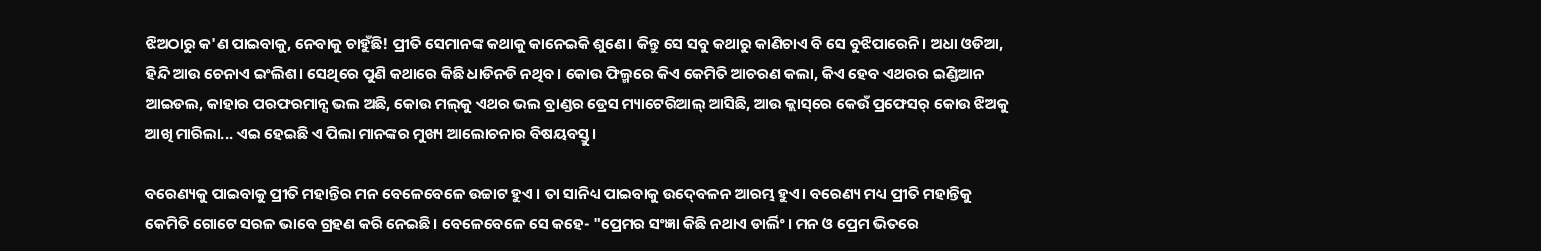ଝିଅଠାରୁ କ'ଣ ପାଇବାକୁ, ନେବାକୁ ଚାହୁଁଛି! ପ୍ରୀତି ସେମାନଙ୍କ କଥାକୁ କାନେଇକି ଶୁଣେ। କିନ୍ତୁ ସେ ସବୁ କଥାରୁ କାଣିଚାଏ ବି ସେ ବୁଝିପାରେନି। ଅଧା ଓଡିଆ, ହିନ୍ଦି ଆଉ ଚେନାଏ ଇଂଲିଶ। ସେଥିରେ ପୁଣି କଥାରେ କିଛି ଧାଡିନଡି ନଥିବ। କୋଉ ଫିଲ୍ମରେ କିଏ କେମିତି ଆଚରଣ କଲା, କିଏ ହେବ ଏଥରର ଇଣ୍ଡିଆନ‌ ଆଇଡଲ‌, କାହାର ପର‌ଫରମାନ୍ସ ଭଲ ଅଛି, କୋଉ ମଲ୍‌କୁ ଏଥର ଭଲ ବ୍ରାଣ୍ଡର ଡ୍ରେସ‌ ମ୍ୟାଟେରିଆଲ୍ ଆସିଛି, ଆଉ କ୍ଲାସ୍‌ରେ କେଉଁ ପ୍ରଫେସର୍ କୋଉ ଝିଅକୁ ଆଖି ମାରିଲା... ଏଇ ହେଇଛି ଏ ପିଲା ମାନଙ୍କର ମୁଖ୍ୟ ଆଲୋଚନାର ବିଷୟବସ୍ତୁ।

ବରେଣ୍ୟକୁ ପାଇବାକୁ ପ୍ରୀତି ମହାନ୍ତିର ମନ ବେଳେବେଳେ ଉଚ୍ଚାଟ ହୁଏ । ତା ସାନିଧ୍ୟ ପାଇବାକୁ ଉଦ‌୍‍ବେଳନ ଆରମ୍ଭ ହୁଏ। ବରେଣ୍ୟ ମଧ୍ୟ ପ୍ରୀତି ମହାନ୍ତିକୁ କେମିତି ଗୋଟେ ସରଳ ଭାବେ ଗ୍ରହଣ କରି ନେଇଛି। ବେଳେବେଳେ ସେ କହେ- "ପ୍ରେମର ସଂଜ୍ଞା କିଛି ନଥାଏ ଡାର୍ଲିଂ। ମନ ଓ ପ୍ରେମ ଭିତରେ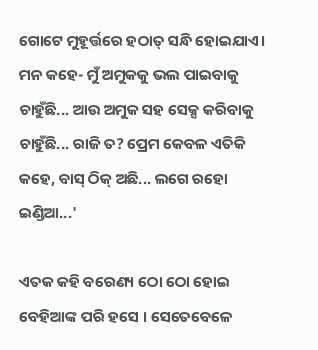ଗୋଟେ ମୁହୂର୍ତ୍ତରେ ହଠାତ୍ ସନ୍ଧି ହୋଇଯାଏ। ମନ କହେ- ମୁଁ ଅମୁକକୁ ଭଲ ପାଇବାକୁ ଚାହୁଁଛି... ଆଉ ଅମୁକ ସହ ସେକ୍ସ କରିବାକୁ ଚାହୁଁଛି... ରାଜି ତ? ପ୍ରେମ କେବଳ ଏତିକି କହେ, ବାସ୍‌ ଠିକ୍‌ ଅଛି... ଲଗେ ରହୋ ଇଣ୍ଡିଆ...'

ଏତକ କହି ବରେଣ୍ୟ ଠୋ ଠୋ ହୋଇ ବେହିଆଙ୍କ ପରି ହସେ । ସେତେବେଳେ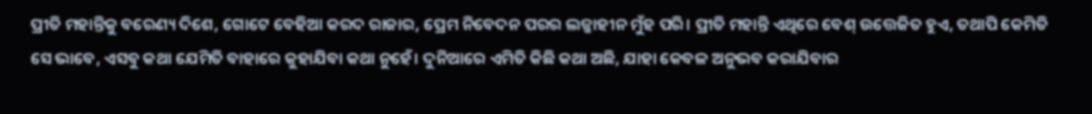ପ୍ରୀତି ମହାନ୍ତିକୁ ବରେଣ୍ୟ ଦିଶେ, ଗୋଟେ ବେହିଆ କରଦ ରାଜାର, ପ୍ରେମ ନିବେଦନ ପରର ଲଜ୍ଜାହୀନ ମୁଁହ ପରି। ପ୍ରୀତି ମହାନ୍ତି ଏଥିରେ ବେଶ୍ ଉତ୍ତେଜିତ ହୁଏ, ତଥାପି କେମିତି ସେ ଭାବେ, ଏସବୁ କଥା ଯେମିତି ବାହାରେ କୁହାଯିବା କଥା ନୁହେଁ। ଦୁନିଆରେ ଏମିତି କିଛି କଥା ଅଛି, ଯାହା କେବଳ ଅନୁଭବ କରାଯିବାର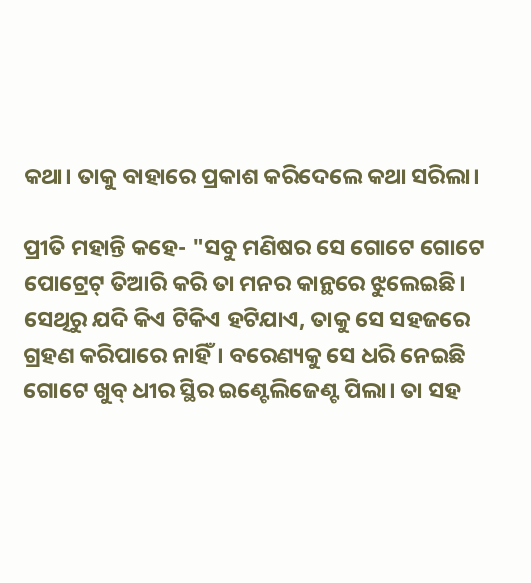କଥା। ତାକୁ ବାହାରେ ପ୍ରକାଶ କରିଦେଲେ କଥା ସରିଲା।

ପ୍ରୀତି ମହାନ୍ତି କହେ- "ସବୁ ମଣିଷର ସେ ଗୋଟେ ଗୋଟେ ପୋଟ୍ରେଟ୍ ତିଆରି କରି ତା ମନର କାନ୍ଥରେ ଝୁଲେଇଛି। ସେଥିରୁ ଯଦି କିଏ ଟିକିଏ ହଟିଯାଏ, ତାକୁ ସେ ସହଜରେ ଗ୍ରହଣ କରିପାରେ ନାହିଁ। ବରେଣ୍ୟକୁ ସେ ଧରି ନେଇଛି  ଗୋଟେ ଖୁବ୍ ଧୀର ସ୍ଥିର ଇଣ୍ଟେଲିଜେଣ୍ଟ ପିଲା। ତା ସହ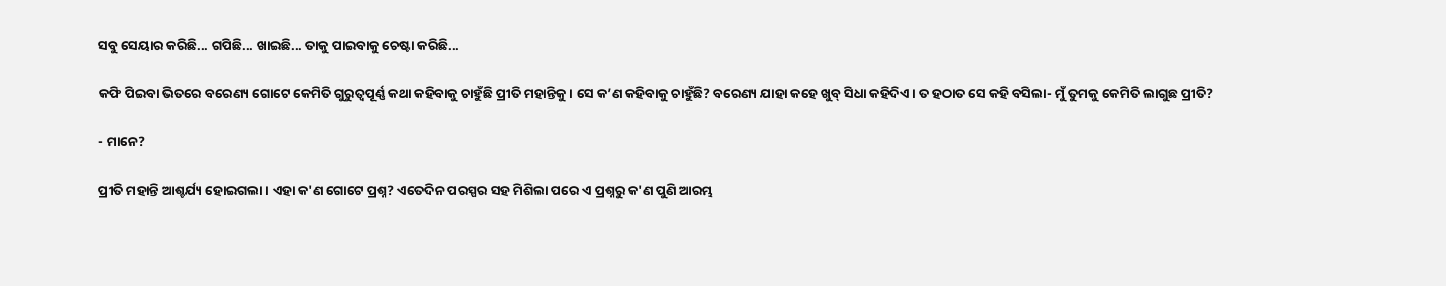ସବୁ ସେୟାର କରିଛି... ଗପିଛି... ଖାଇଛି... ତାକୁ ପାଇବାକୁ ଚେଷ୍ଟା କରିଛି...

କଫି ପିଇବା ଭିତରେ ବରେଣ୍ୟ ଗୋଟେ କେମିତି ଗୁରୁତ୍ୱପୂର୍ଣ୍ଣ କଥା କହିବାକୁ ଚାହୁଁଛି ପ୍ରୀତି ମହାନ୍ତିକୁ। ସେ କ’ଣ କହିବାକୁ ଚାହୁଁଛି? ବରେଣ୍ୟ ଯାହା କହେ ଖୁବ୍ ସିଧା କହିଦିଏ । ତ ହଠାତ‌ ସେ କହି ବସିଲା- ମୁଁ ତୁମକୁ କେମିତି ଲାଗୁଛ ପ୍ରୀତି?

- ମାନେ?

ପ୍ରୀତି ମହାନ୍ତି ଆଶ୍ଚର୍ଯ୍ୟ ହୋଇଗଲା। ଏହା କ'ଣ ଗୋଟେ ପ୍ରଶ୍ନ? ଏତେଦିନ ପରସ୍ପର ସହ ମିଶିଲା ପରେ ଏ ପ୍ରଶ୍ନରୁ କ'ଣ ପୁଣି ଆରମ୍ଭ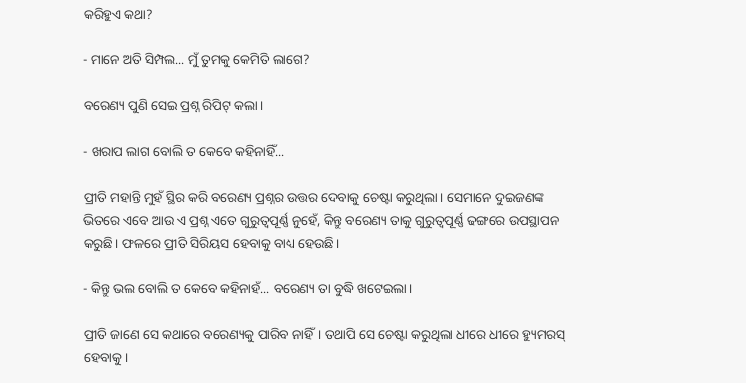କରିହୁଏ କଥା?

- ମାନେ ଅତି ସିମ୍ପଲ... ମୁଁ ତୁମକୁ କେମିତି ଲାଗେ?

ବରେଣ୍ୟ ପୁଣି ସେଇ ପ୍ରଶ୍ନ ରିପିଟ୍ କଲା।

- ଖରାପ ଲାଗ ବୋଲି ତ କେବେ କହିନାହିଁ...

ପ୍ରୀତି ମହାନ୍ତି ମୁହଁ ସ୍ଥିର କରି ବରେଣ୍ୟ ପ୍ରଶ୍ନର ଉତ୍ତର ଦେବାକୁ ଚେଷ୍ଟା କରୁଥିଲା। ସେମାନେ ଦୁଇଜଣଙ୍କ ଭିତରେ ଏବେ ଆଉ ଏ ପ୍ରଶ୍ନ ଏତେ ଗୁରୁତ୍ୱପୂର୍ଣ୍ଣ ନୁହେଁ, କିନ୍ତୁ ବରେଣ୍ୟ ତାକୁ ଗୁରୁତ୍ୱପୂର୍ଣ୍ଣ ଢଙ୍ଗରେ ଉପସ୍ଥାପନ କରୁଛି। ଫଳରେ ପ୍ରୀତି ସିରିୟସ‌ ହେବାକୁ ବାଧ୍ୟ ହେଉଛି।

- କିନ୍ତୁ ଭଲ ବୋଲି ତ କେବେ କହିନାହଁ... ବରେଣ୍ୟ ତା ବୁଦ୍ଧି ଖଟେଇଲା।

ପ୍ରୀତି ଜାଣେ ସେ କଥାରେ ବରେଣ୍ୟକୁ ପାରିବ ନାହିଁ। ତଥାପି ସେ ଚେଷ୍ଟା କରୁଥିଲା ଧୀରେ ଧୀରେ ହ୍ୟୁମରସ୍ ହେବାକୁ।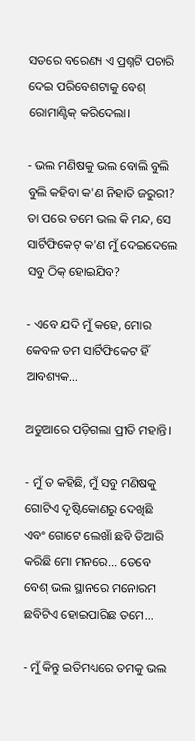ସତରେ ବରେଣ୍ୟ ଏ ପ୍ରଶ୍ନଟି ପଚାରି ଦେଇ ପରିବେଶଟାକୁ ବେଶ୍ ରୋମାଣ୍ଟିକ୍ କରିଦେଲା।

- ଭଲ ମଣିଷକୁ ଭଲ ବୋଲି ବୁଲି ବୁଲି କହିବା କ'ଣ ନିହାତି ଜରୁରୀ? ତା ପରେ ତମେ ଭଲ କି ମନ୍ଦ, ସେ ସାର୍ଟିଫିକେଟ୍ କ'ଣ ମୁଁ ଦେଇଦେଲେ ସବୁ ଠିକ୍ ହୋଇଯିବ?

- ଏବେ ଯଦି ମୁଁ କହେ, ମୋର କେବଳ ତମ ସାର୍ଟିଫିକେଟ ହିଁ ଆବଶ୍ୟକ...

ଅଡୁଆରେ ପଡ଼ିଗଲା ପ୍ରୀତି ମହାନ୍ତି।

- ମୁଁ ତ କହିଛି, ମୁଁ ସବୁ ମଣିଷକୁ ଗୋଟିଏ ଦୃଷ୍ଟିକୋଣରୁ ଦେଖିଛି ଏବଂ ଗୋଟେ ଲେଖାଁ ଛବି ତିଆରି କରିଛି ମୋ ମନରେ... ତେବେ ବେଶ୍ ଭଲ ସ୍ଥାନରେ ମନୋରମ ଛବିଟିଏ ହୋଇପାରିଛ ତମେ...

- ମୁଁ କିନ୍ତୁ ଇତିମଧ୍ୟରେ ତମକୁ ଭଲ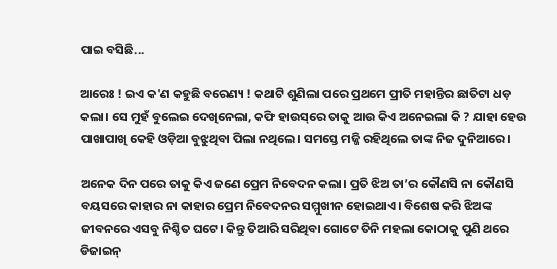ପାଇ ବସିଛି...

ଆରେଃ ! ଇଏ କ'ଣ କହୁଛି ବରେଣ୍ୟ ! କଥାଟି ଶୁଣିଲା ପରେ ପ୍ରଥମେ ପ୍ରୀତି ମହାନ୍ତିର ଛାତିଟା ଧଡ଼ କଲା। ସେ ମୁହଁ ବୁଲେଇ ଦେଖିନେଲା, କଫି ହାଉସ୍‌ରେ ତାକୁ ଆଉ କିଏ ଅନେଇଲା କି ? ଯାହା ହେଉ ପାଖାପାଖି କେହି ଓଡ଼ିଆ ବୁଝୁଥିବା ପିଲା ନଥିଲେ। ସମସ୍ତେ ମଜ୍ଜି ରହିଥିଲେ ତାଙ୍କ ନିଜ ଦୁନିଆରେ।

ଅନେକ ଦିନ ପରେ ତାକୁ କିଏ ଜଣେ ପ୍ରେମ ନିବେଦନ କଲା। ପ୍ରତି ଝିଅ ତା’ର କୌଣସି ନା କୌଣସି ବୟସରେ କାହାର ନା କାହାର ପ୍ରେମ ନିବେଦନର ସମ୍ମୁଖୀନ ହୋଇଥାଏ। ବିଶେଷ କରି ଝିଅଙ୍କ ଜୀବନରେ ଏସବୁ ନିଶ୍ଚିତ ଘଟେ। କିନ୍ତୁ ତିଆରି ସରିଥିବା ଗୋଟେ ତିନି ମହଲା କୋଠାକୁ ପୁଣି ଥରେ ଡିଜାଇନ‌୍‍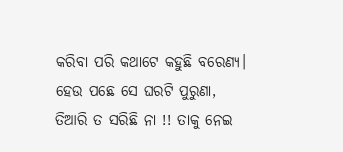କରିବା ପରି କଥାଟେ କହୁଛି ବରେଣ୍ୟ। ହେଉ ପଛେ ସେ ଘରଟି ପୁରୁଣା, ତିଆରି ତ ସରିଛି ନା !! ତାକୁ ନେଇ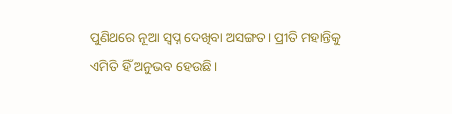ପୁଣିଥରେ ନୂଆ ସ୍ୱପ୍ନ ଦେଖିବା ଅସଙ୍ଗତ। ପ୍ରୀତି ମହାନ୍ତିକୁ ଏମିତି ହିଁ ଅନୁଭବ ହେଉଛି।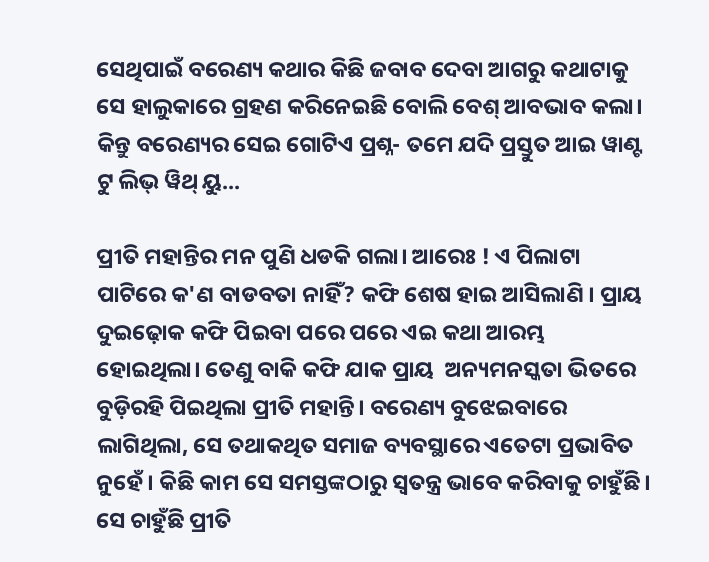ସେଥିପାଇଁ ବରେଣ୍ୟ କଥାର କିଛି ଜବାବ ଦେବା ଆଗରୁ କଥାଟାକୁ ସେ ହାଲୁକାରେ ଗ୍ରହଣ କରିନେଇଛି ବୋଲି ବେଶ୍ ଆବଭାବ କଲା। କିନ୍ତୁ ବରେଣ୍ୟର ସେଇ ଗୋଟିଏ ପ୍ରଶ୍ନ- ତମେ ଯଦି ପ୍ରସ୍ତୁତ ଆଇ ୱାଣ୍ଟ ଟୁ ଲିଭ୍ ୱିଥ୍ ୟୁ...

ପ୍ରୀତି ମହାନ୍ତିର ମନ ପୁଣି ଧଡକି ଗଲା। ଆରେଃ ! ଏ ପିଲାଟା ପାଟିରେ କ'ଣ ବାଡବତା ନାହିଁ? କଫି ଶେଷ ହାଇ ଆସିଲାଣି । ପ୍ରାୟ ଦୁଇଢ଼ୋକ କଫି ପିଇବା ପରେ ପରେ ଏଇ କଥା ଆରମ୍ଭ ହୋଇଥିଲା। ତେଣୁ ବାକି କଫି ଯାକ ପ୍ରାୟ  ଅନ୍ୟମନସ୍କତା ଭିତରେ ବୁଡ଼ିରହି ପିଇଥିଲା ପ୍ରୀତି ମହାନ୍ତି। ବରେଣ୍ୟ ବୁଝେଇବାରେ ଲାଗିଥିଲା, ସେ ତଥାକଥିତ ସମାଜ ବ୍ୟବସ୍ଥାରେ ଏତେଟା ପ୍ରଭାବିତ ନୁହେଁ। କିଛି କାମ ସେ ସମସ୍ତଙ୍କଠାରୁ ସ୍ୱତନ୍ତ୍ର ଭାବେ କରିବାକୁ ଚାହୁଁଛି। ସେ ଚାହୁଁଛି ପ୍ରୀତି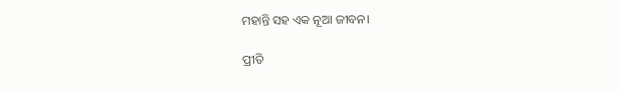ମହାନ୍ତି ସହ ଏକ ନୂଆ ଜୀବନ।

ପ୍ରୀତି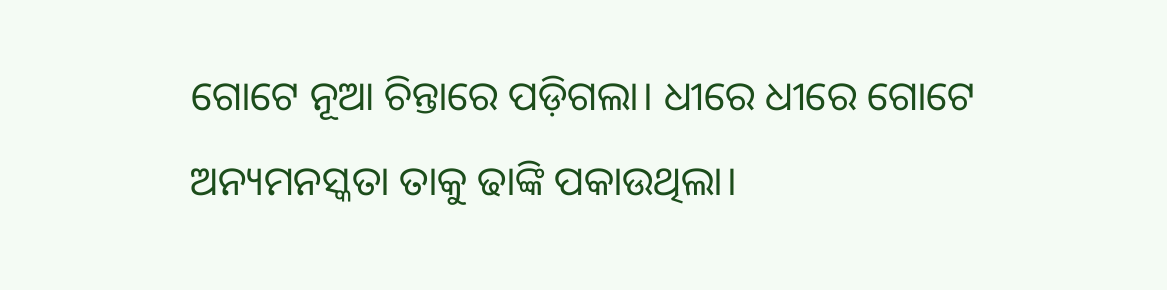ଗୋଟେ ନୂଆ ଚିନ୍ତାରେ ପଡ଼ିଗଲା। ଧୀରେ ଧୀରେ ଗୋଟେ ଅନ୍ୟମନସ୍କତା ତାକୁ ଢାଙ୍କି ପକାଉଥିଲା।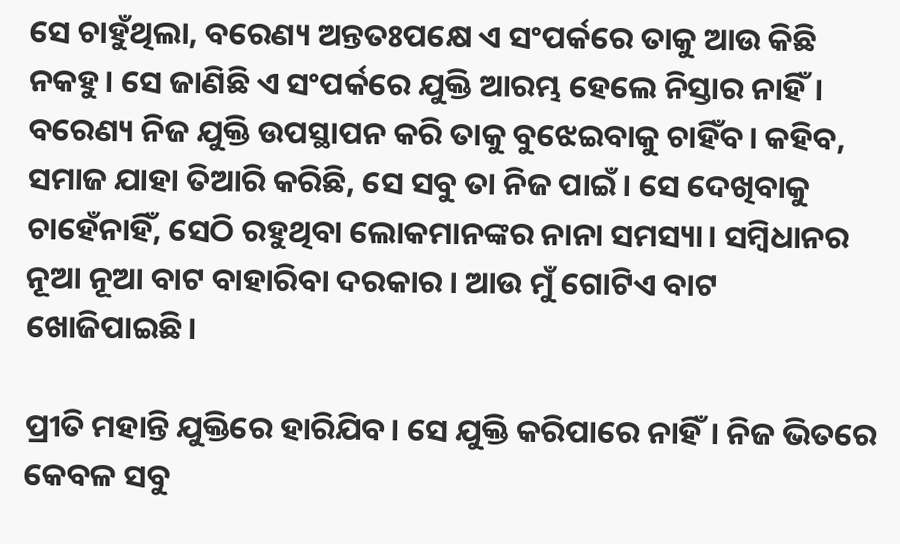ସେ ଚାହୁଁଥିଲା, ବରେଣ୍ୟ ଅନ୍ତତଃପକ୍ଷେ ଏ ସଂପର୍କରେ ତାକୁ ଆଉ କିଛି ନକହୁ। ସେ ଜାଣିଛି ଏ ସଂପର୍କରେ ଯୁକ୍ତି ଆରମ୍ଭ ହେଲେ ନିସ୍ତାର ନାହିଁ। ବରେଣ୍ୟ ନିଜ ଯୁକ୍ତି ଉପସ୍ଥାପନ କରି ତାକୁ ବୁଝେଇବାକୁ ଚାହିଁବ। କହିବ, ସମାଜ ଯାହା ତିଆରି କରିଛି, ସେ ସବୁ ତା ନିଜ ପାଇଁ। ସେ ଦେଖିବାକୁ ଚାହେଁନାହିଁ, ସେଠି ରହୁଥିବା ଲୋକମାନଙ୍କର ନାନା ସମସ୍ୟା। ସମ୍ୱିଧାନର ନୂଆ ନୂଆ ବାଟ ବାହାରିବା ଦରକାର। ଆଉ ମୁଁ ଗୋଟିଏ ବାଟ ଖୋଜିପାଇଛି।

ପ୍ରୀତି ମହାନ୍ତି ଯୁକ୍ତିରେ ହାରିଯିବ। ସେ ଯୁକ୍ତି କରିପାରେ ନାହିଁ। ନିଜ ଭିତରେ କେବଳ ସବୁ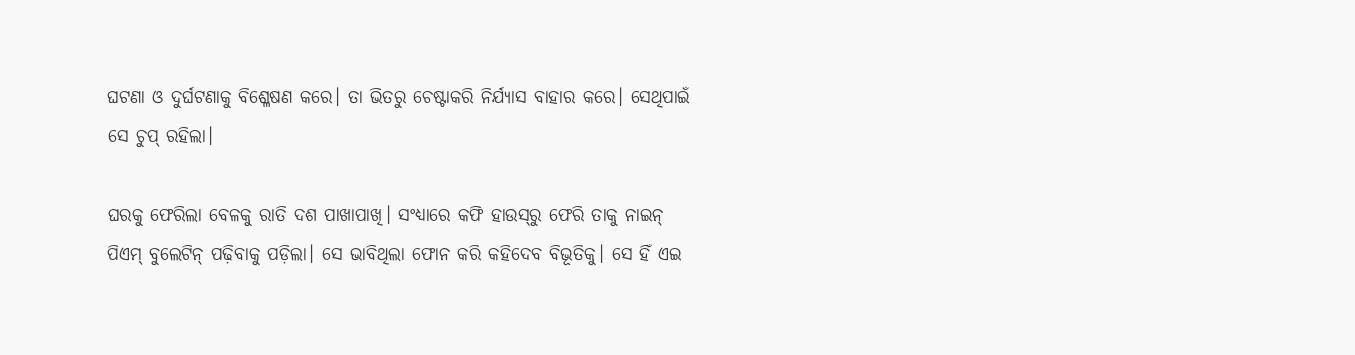ଘଟଣା ଓ ଦୁର୍ଘଟଣାକୁ ବିଶ୍ଳେଷଣ କରେ। ତା ଭିତରୁ ଚେଷ୍ଟାକରି ନିର୍ଯ୍ୟାସ ବାହାର କରେ। ସେଥିପାଇଁ ସେ ଚୁପ୍ ରହିଲା।

ଘରକୁ ଫେରିଲା ବେଳକୁ ରାତି ଦଶ ପାଖାପାଖି। ସଂଧ୍ୟାରେ କଫି ହାଉସ‌୍‍ରୁ ଫେରି ତାକୁ ନାଇନ୍ ପିଏମ୍ ବୁଲେଟିନ୍ ପଢ଼ିବାକୁ ପଡ଼ିଲା। ସେ ଭାବିଥିଲା ଫୋନ‌ କରି କହିଦେବ ବିଭୂତିକୁ। ସେ ହିଁ ଏଇ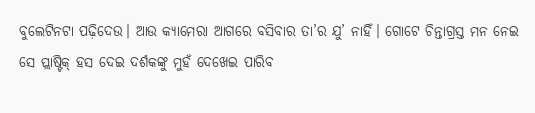ବୁଲେଟିନଟା ପଢ଼ିଦେଉ। ଆଉ କ୍ୟାମେରା ଆଗରେ ବସିବାର ତା’ର ଯୁ’ ନାହିଁ। ଗୋଟେ ଚିନ୍ତାଗ୍ରସ୍ତ ମନ ନେଇ ସେ ପ୍ଲାଷ୍ଟିକ୍ ହସ ଦେଇ ଦର୍ଶକଙ୍କୁ ମୁହଁ ଦେଖେଇ ପାରିବ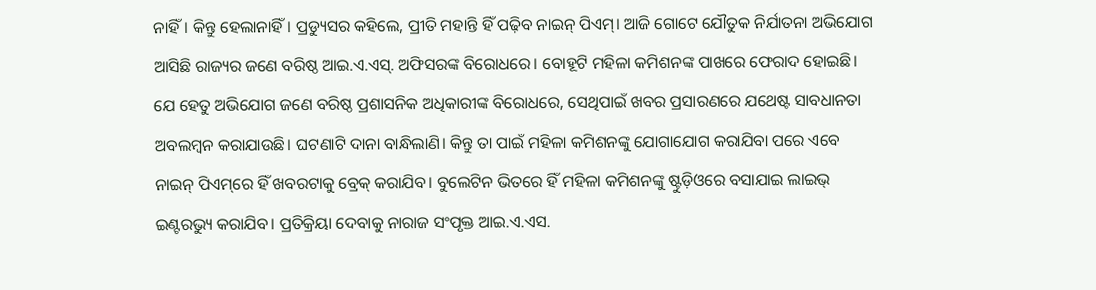ନାହିଁ। କିନ୍ତୁ ହେଲାନାହିଁ। ପ୍ରଡ୍ୟୁସର କହିଲେ, ପ୍ରୀତି ମହାନ୍ତି ହିଁ ପଢ଼ିବ ନାଇନ୍ ପିଏମ୍। ଆଜି ଗୋଟେ ଯୌତୁକ ନିର୍ଯାତନା ଅଭିଯୋଗ ଆସିଛି ରାଜ୍ୟର ଜଣେ ବରିଷ୍ଠ ଆଇ.ଏ.ଏସ୍. ଅଫିସରଙ୍କ ବିରୋଧରେ। ବୋହୂଟି ମହିଳା କମିଶନଙ୍କ ପାଖରେ ଫେରାଦ ହୋଇଛି। ଯେ ହେତୁ ଅଭିଯୋଗ ଜଣେ ବରିଷ୍ଠ ପ୍ରଶାସନିକ ଅଧିକାରୀଙ୍କ ବିରୋଧରେ, ସେଥିପାଇଁ ଖବର ପ୍ରସାରଣରେ ଯଥେଷ୍ଟ ସାବଧାନତା ଅବଲମ୍ୱନ କରାଯାଉଛି। ଘଟଣାଟି ଦାନା ବାନ୍ଧିଲାଣି। କିନ୍ତୁ ତା ପାଇଁ ମହିଳା କମିଶନଙ୍କୁ ଯୋଗାଯୋଗ କରାଯିବା ପରେ ଏବେ ନାଇନ୍ ପିଏମ୍‌ରେ ହିଁ ଖବରଟାକୁ ବ୍ରେକ୍ କରାଯିବ। ବୁଲେଟିନ‌ ଭିତରେ ହିଁ ମହିଳା କମିଶନଙ୍କୁ ଷ୍ଟୁଡ଼ିଓରେ ବସାଯାଇ ଲାଇଭ୍ ଇଣ୍ଟରଭ୍ୟୁ କରାଯିବ। ପ୍ରତିକ୍ରିୟା ଦେବାକୁ ନାରାଜ ସଂପୃକ୍ତ ଆଇ.ଏ.ଏସ‌.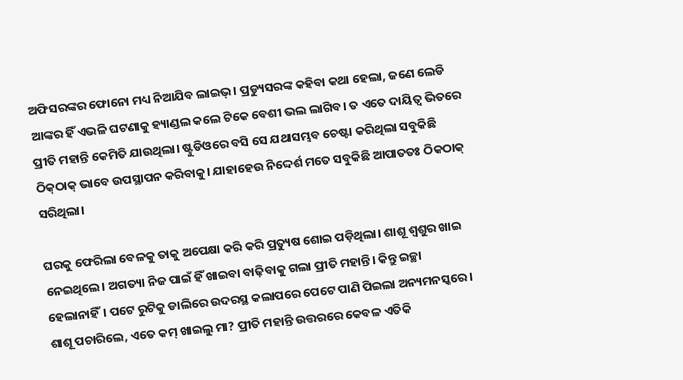ଅଫିସରଙ୍କର ଫୋନୋ ମଧ୍ୟ ନିଆଯିବ ଲାଇଭ୍। ପ୍ରଡ୍ୟୁସରଙ୍କ କହିବା କଥା ହେଲା, ଜଣେ ଲେଡି ଆଙ୍କର ହିଁ ଏଭଳି ଘଟଣାକୁ ହ୍ୟାଣ୍ଡଲ କଲେ ଟିକେ ବେଶୀ ଭଲ ଲାଗିବ। ତ ଏତେ ଦାୟିତ୍ୱ ଭିତରେ ପ୍ରୀତି ମହାନ୍ତି କେମିତି ଯାଉଥିଲା। ଷ୍ଟୁଡିଓରେ ବସି ସେ ଯଥାସମ୍ଭବ ଚେଷ୍ଟା କରିଥିଲା ସବୁକିଛି ଠିକ‌୍‍ଠାକ‌୍‍ ଭାବେ ଉପସ୍ଥାପନ କରିବାକୁ। ଯାହାହେଉ ନିଦ୍ଦେର୍ଶ ମତେ ସବୁକିଛି ଆପାତତଃ ଠିକଠାକ୍ ସରିଥିଲା।

ଘରକୁ ଫେରିଲା ବେଳକୁ ତାକୁ ଅପେକ୍ଷା କରି କରି ପ୍ରତ୍ୟୁଷ ଶୋଇ ପଡ଼ିଥିଲା। ଶାଶୂ ଶ୍ୱଶୁର ଖାଇ ନେଇଥିଲେ। ଅଗତ୍ୟା ନିଜ ପାଇଁ ହିଁ ଖାଇବା ବାଢ଼ିବାକୁ ଗଲା ପ୍ରୀତି ମହାନ୍ତି। କିନ୍ତୁ ଇଚ୍ଛା ହେଲାନାହିଁ। ପଟେ ରୁଟିକୁ ଡାଲିରେ ଉଦରସ୍ଥ କଲାପରେ ପେଟେ ପାଣି ପିଇଲା ଅନ୍ୟମନସ୍କରେ। ଶାଶୂ ପଚାରିଲେ, ଏତେ କମ୍ ଖାଇଲୁ ମା? ପ୍ରୀତି ମହାନ୍ତି ଉତ୍ତରରେ କେବଳ ଏତିକି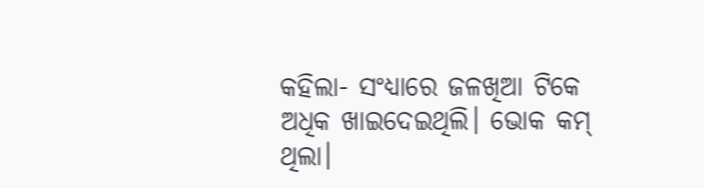କହିଲା- ସଂଧ୍ୟାରେ ଜଳଖିଆ ଟିକେ ଅଧିକ ଖାଇଦେଇଥିଲି। ଭୋକ କମ୍ ଥିଲା।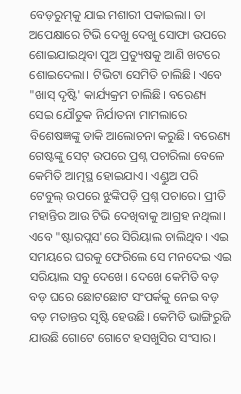ବେଡ଼ରୁମ୍‌କୁ ଯାଇ ମଶାରୀ ପକାଇଲା। ତା ଅପେକ୍ଷାରେ ଟିଭି ଦେଖୁ ଦେଖୁ ସୋଫା ଉପରେ ଶୋଇଯାଇଥିବା ପୁଅ ପ୍ରତ୍ୟୁଷକୁ ଆଣି ଖଟରେ ଶୋଇଦେଲା। ଟିଭିଟା ସେମିତି ଚାଲିଛି। ଏବେ "ଖାସ୍ ଦୃଷ୍ଟି' କାର୍ଯ୍ୟକ୍ରମ ଚାଲିଛି। ବରେଣ୍ୟ ସେଇ ଯୌତୁକ ନିର୍ଯାତନା ମାମଲାରେ ବିଶେଷଜ୍ଞଙ୍କୁ ଡାକି ଆଲୋଚନା କରୁଛି। ବରେଣ୍ୟ ଗେଷ୍ଟଙ୍କୁ ସେଟ୍ ଉପରେ ପ୍ରଶ୍ନ ପଚାରିଲା ବେଳେ କେମିତି ଆତ୍ମସ୍ଥ ହୋଇଯାଏ। ଏଣ୍ଡୁଅ ପରି ଟେବୁଲ୍ ଉପରେ ଝୁଙ୍କିପଡ଼ି ପ୍ରଶ୍ନ ପଚାରେ। ପ୍ରୀତି ମହାନ୍ତିର ଆଉ ଟିଭି ଦେଖିବାକୁ ଆଗ୍ରହ ନଥିଲା। ଏବେ "ଷ୍ଟାର‌ପ୍ଲସ‌'ରେ ସିରିୟାଲ ଚାଲିଥିବ। ଏଇ ସମୟରେ ଘରକୁ ଫେରିଲେ ସେ ମନଦେଇ ଏଇ ସରିୟାଲ ସବୁ ଦେଖେ। ଦେଖେ କେମିତି ବଡ଼ ବଡ଼ ଘରେ ଛୋଟଛୋଟ ସଂପର୍କକୁ ନେଇ ବଡ଼ ବଡ଼ ମତାନ୍ତର ସୃଷ୍ଟି ହେଉଛି। କେମିତି ଭାଙ୍ଗିରୁଜି ଯାଉଛି ଗୋଟେ ଗୋଟେ ହସଖୁସିର ସଂସାର।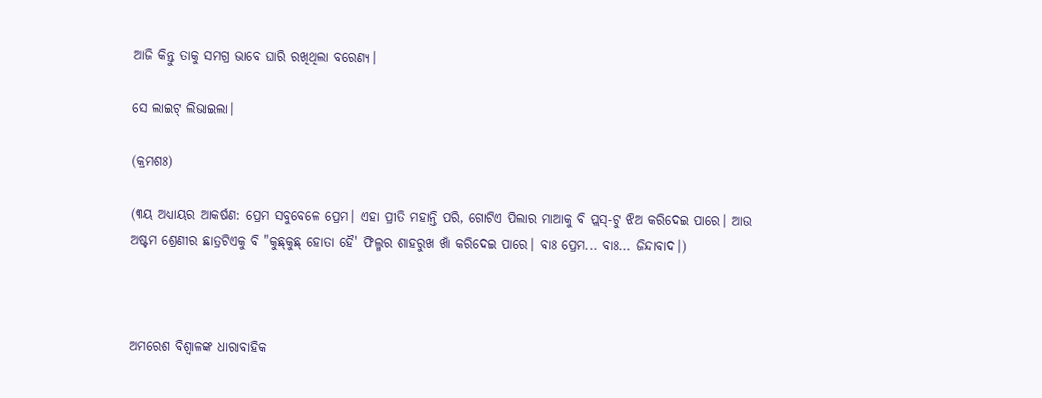ଆଜି କିନ୍ତୁ ତାକୁ ସମଗ୍ର ଭାବେ ଘାରି ରଖିଥିଲା ବରେଣ୍ୟ।

ସେ ଲାଇଟ୍ ଲିଭାଇଲା।

(କ୍ରମଶଃ)

(୩ୟ ଅଧ୍ୟାୟର ଆକର୍ଷଣ: ପ୍ରେମ ସବୁବେଳେ ପ୍ରେମ। ଏହା ପ୍ରୀତି ମହାନ୍ତି ପରି, ଗୋଟିଏ ପିଲାର ମାଆକୁ ବି ପ୍ଲସ‌୍‍-ଟୁ ଝିଅ କରିଦେଇ ପାରେ। ଆଉ ଅଷ୍ଟମ ଶ୍ରେଣୀର ଛାତ୍ରଟିଏକୁ ବି "କୁଛ‌୍‍କୁଛ‌୍‍ ହୋତା ହୈ' ଫିଲ୍ମର ଶାହରୁଖ ଖାଁ କରିଦେଇ ପାରେ। ବାଃ ପ୍ରେମ... ବାଃ... ଜିନ୍ଦାବାଦ।)



ଅମରେଶ ବିଶ୍ଵାଳଙ୍କ ଧାରାବାହିକ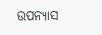ଉପନ୍ୟାସ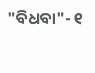"ବିଧବା"- ୧